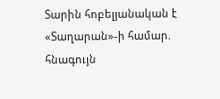Տարին հոբելյանական է «Տաղարան»-ի համար. հնագույն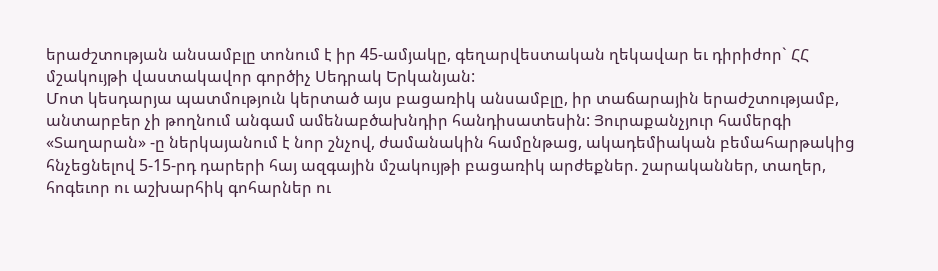երաժշտության անսամբլը տոնում է իր 45-ամյակը, գեղարվեստական ղեկավար եւ դիրիժոր` ՀՀ մշակույթի վաստակավոր գործիչ Սեդրակ Երկանյան:
Մոտ կեսդարյա պատմություն կերտած այս բացառիկ անսամբլը, իր տաճարային երաժշտությամբ, անտարբեր չի թողնում անգամ ամենաբծախնդիր հանդիսատեսին: Յուրաքանչյուր համերգի «Տաղարան» -ը ներկայանում է նոր շնչով, ժամանակին համընթաց, ակադեմիական բեմահարթակից հնչեցնելով 5-15-րդ դարերի հայ ազգային մշակույթի բացառիկ արժեքներ. շարականներ, տաղեր, հոգեւոր ու աշխարհիկ գոհարներ ու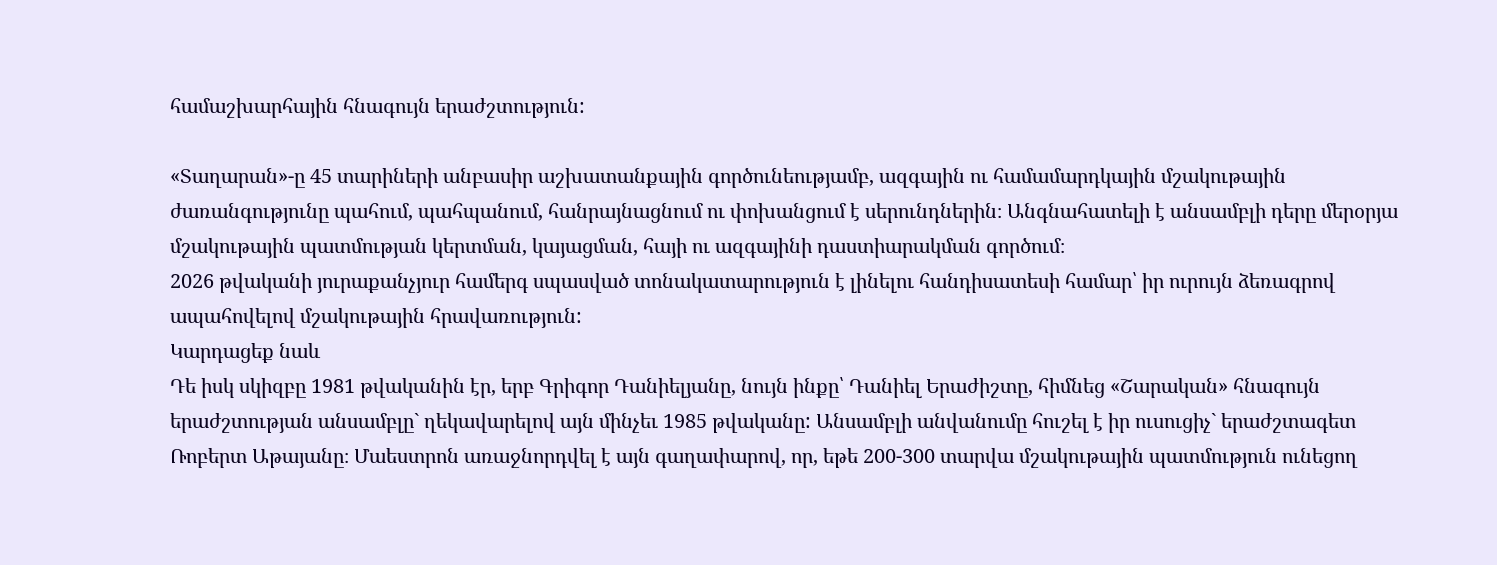համաշխարհային հնագույն երաժշտություն:

«Տաղարան»-ը 45 տարիների անբասիր աշխատանքային գործունեությամբ, ազգային ու համամարդկային մշակութային ժառանգությունը պահում, պահպանում, հանրայնացնում ու փոխանցում է սերունդներին։ Անգնահատելի է անսամբլի դերը մերօրյա մշակութային պատմության կերտման, կայացման, հայի ու ազգայինի դաստիարակման գործում։
2026 թվականի յուրաքանչյուր համերգ սպասված տոնակատարություն է լինելու հանդիսատեսի համար՝ իր ուրույն ձեռագրով ապահովելով մշակութային հրավառություն:
Կարդացեք նաև
Դե իսկ սկիզբը 1981 թվականին էր, երբ Գրիգոր Դանիելյանը, նույն ինքը՝ Դանիել Երաժիշտը, հիմնեց «Շարական» հնագույն երաժշտության անսամբլը` ղեկավարելով այն մինչեւ 1985 թվականը: Անսամբլի անվանումը հուշել է իր ուսուցիչ` երաժշտագետ Ռոբերտ Աթայանը։ Մաեստրոն առաջնորդվել է այն գաղափարով, որ, եթե 200-300 տարվա մշակութային պատմություն ունեցող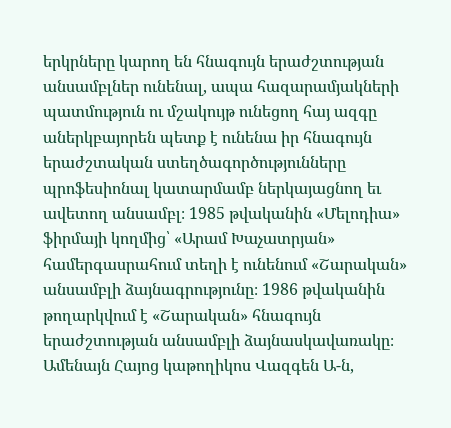երկրները կարող են հնագույն երաժշտության անսամբլներ ունենալ, ապա հազարամյակների պատմություն ու մշակույթ ունեցող հայ ազգը աներկբայորեն պետք է ունենա իր հնագույն երաժշտական ստեղծագործությունները պրոֆեսիոնալ կատարմամբ ներկայացնող եւ ավետող անսամբլ։ 1985 թվականին «Մելոդիա» ֆիրմայի կողմից՝ «Արամ Խաչատրյան» համերգասրահում տեղի է ունենում «Շարական» անսամբլի ձայնագրությունը։ 1986 թվականին թողարկվում է «Շարական» հնագույն երաժշտության անսամբլի ձայնասկավառակը։
Ամենայն Հայոց կաթողիկոս Վազգեն Ա-ն,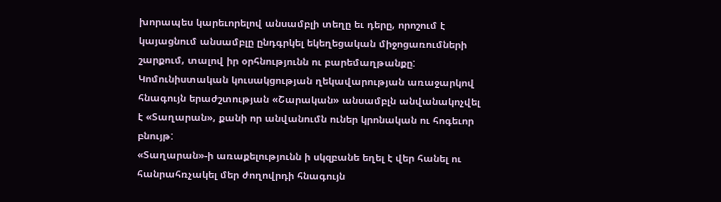խորապես կարեւորելով անսամբլի տեղը եւ դերը, որոշում է կայացնում անսամբլը ընդգրկել եկեղեցական միջոցառումների շարքում, տալով իր օրհնությունն ու բարեմաղթանքը: Կոմունիստական կուսակցության ղեկավարության առաջարկով հնագույն երաժշտության «Շարական» անսամբլն անվանակոչվել է «Տաղարան», քանի որ անվանումն ուներ կրոնական ու հոգեւոր բնույթ:
«Տաղարան»-ի առաքելությունն ի սկզբանե եղել է վեր հանել ու հանրահռչակել մեր ժողովրդի հնագույն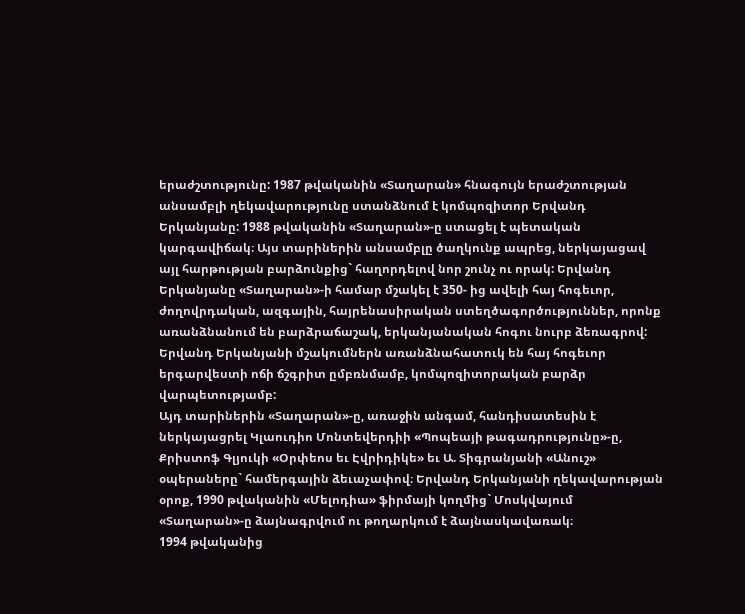երաժշտությունը: 1987 թվականին «Տաղարան» հնագույն երաժշտության անսամբլի ղեկավարությունը ստանձնում է կոմպոզիտոր Երվանդ Երկանյանը: 1988 թվականին «Տաղարան»-ը ստացել է պետական կարգավիճակ։ Այս տարիներին անսամբլը ծաղկունք ապրեց, ներկայացավ այլ հարթության բարձունքից` հաղորդելով նոր շունչ ու որակ: Երվանդ Երկանյանը «Տաղարան»-ի համար մշակել է 350- ից ավելի հայ հոգեւոր, ժողովրդական, ազգային, հայրենասիրական ստեղծագործություններ, որոնք առանձնանում են բարձրաճաշակ, երկանյանական հոգու նուրբ ձեռագրով: Երվանդ Երկանյանի մշակումներն առանձնահատուկ են հայ հոգեւոր երգարվեստի ոճի ճշգրիտ ըմբռնմամբ, կոմպոզիտորական բարձր վարպետությամբ:
Այդ տարիներին «Տաղարան»-ը, առաջին անգամ, հանդիսատեսին է ներկայացրել Կլաուդիո Մոնտեվերդիի «Պոպեայի թագադրությունը»-ը, Քրիստոֆ Գլյուկի «Օրփեոս եւ Էվրիդիկե» եւ Ա. Տիգրանյանի «Անուշ» օպերաները` համերգային ձեւաչափով։ Երվանդ Երկանյանի ղեկավարության օրոք, 1990 թվականին «Մելոդիա» ֆիրմայի կողմից` Մոսկվայում «Տաղարան»-ը ձայնագրվում ու թողարկում է ձայնասկավառակ։
1994 թվականից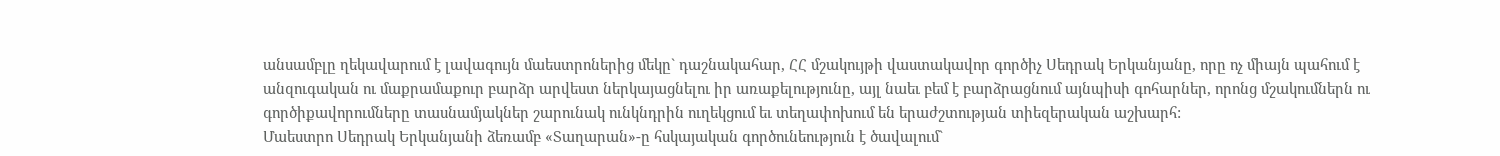անսամբլը ղեկավարում է լավագույն մաեստրոներից մեկը` դաշնակահար, ՀՀ մշակույթի վաստակավոր գործիչ Սեդրակ Երկանյանը, որը ոչ միայն պահում է անզուգական ու մաքրամաքուր բարձր արվեստ ներկայացնելու իր առաքելությունը, այլ նաեւ բեմ է բարձրացնում այնպիսի գոհարներ, որոնց մշակումներն ու գործիքավորումները տասնամյակներ շարունակ ունկնդրին ուղեկցում եւ տեղափոխում են երաժշտության տիեզերական աշխարհ:
Մաեստրո Սեդրակ Երկանյանի ձեռամբ «Տաղարան»-ը հսկայական գործունեություն է ծավալում`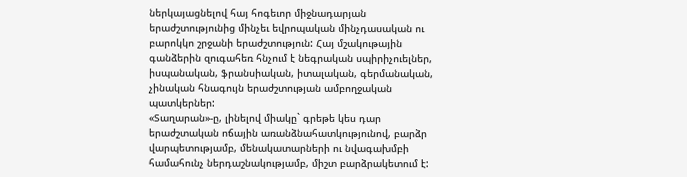ներկայացնելով հայ հոգեւոր միջնադարյան երաժշտությունից մինչեւ եվրոպական մինչդասական ու բարոկկո շրջանի երաժշտություն: Հայ մշակութային գանձերին զուգահեռ հնչում է նեգրական սպիրիչուելներ, իսպանական, ֆրանսիական, իտալական, գերմանական, չինական հնագույն երաժշտության ամբողջական պատկերներ:
«Տաղարան»-ը, լինելով միակը` գրեթե կես դար երաժշտական ոճային առանձնահատկությունով, բարձր վարպետությամբ, մենակատարների ու նվագախմբի համահունչ ներդաշնակությամբ, միշտ բարձրակետում է: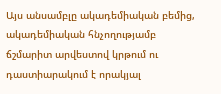Այս անսամբլը ակադեմիական բեմից, ակադեմիական հնչողությամբ ճշմարիտ արվեստով կրթում ու դաստիարակում է որակյալ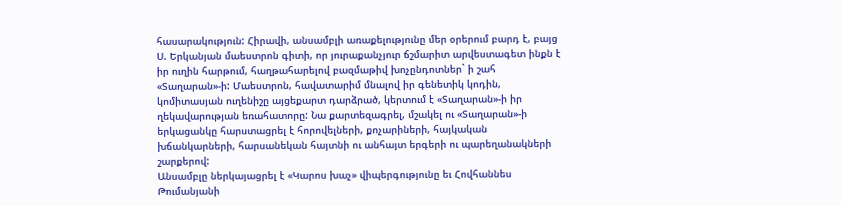հասարակություն: Հիրավի, անսամբլի առաքելությունը մեր օրերում բարդ է, բայց Ս. Երկանյան մաեստրոն գիտի, որ յուրաքանչյուր ճշմարիտ արվեստագետ ինքն է իր ուղին հարթում, հաղթահարելով բազմաթիվ խոչընդոտներ` ի շահ «Տաղարան»-ի: Մաեստրոն, հավատարիմ մնալով իր գենետիկ կոդին, կոմիտասյան ուղենիշը այցեքարտ դարձրած, կերտում է «Տաղարան»-ի իր ղեկավարության եռահատորը: Նա քարտեզագրել, մշակել ու «Տաղարան»-ի երկացանկը հարստացրել է հորովելների, քոչարիների, հայկական խճանկարների, հարսանեկան հայտնի ու անհայտ երգերի ու պարեղանակների շարքերով:
Անսամբլը ներկայացրել է «Կարոս խաչ» վիպերգությունը եւ Հովհաննես Թումանյանի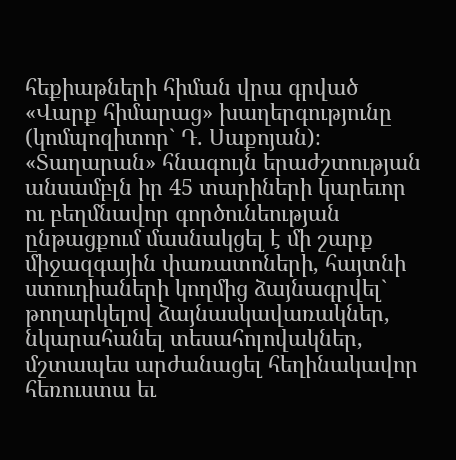հեքիաթների հիման վրա գրված «Վարք հիմարաց» խաղերգությունը (կոմպոզիտոր` Դ. Սաքոյան)։
«Տաղարան» հնագույն երաժշտության անսամբլն իր 45 տարիների կարեւոր ու բեղմնավոր գործունեության ընթացքում մասնակցել է մի շարք միջազգային փառատոների, հայտնի ստուդիաների կողմից ձայնագրվել` թողարկելով ձայնասկավառակներ, նկարահանել տեսահոլովակներ, մշտապես արժանացել հեղինակավոր հեռուստա եւ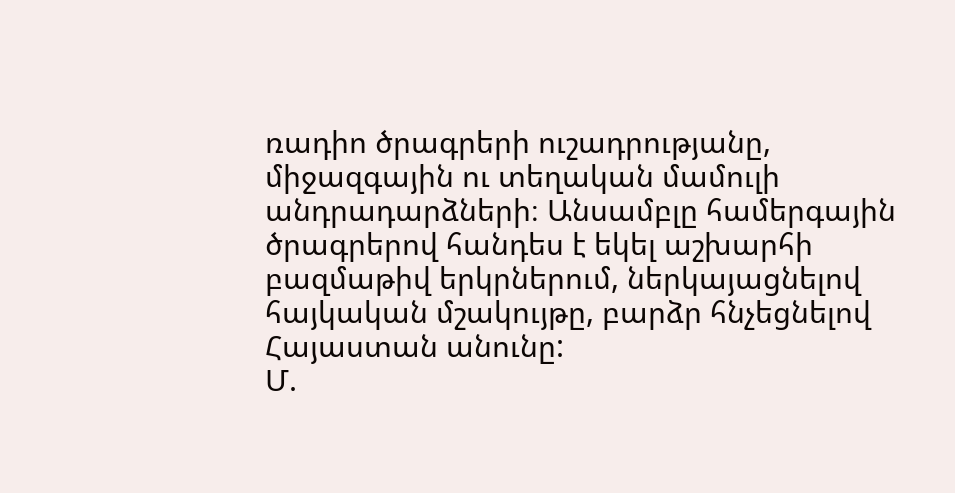ռադիո ծրագրերի ուշադրությանը, միջազգային ու տեղական մամուլի անդրադարձների։ Անսամբլը համերգային ծրագրերով հանդես է եկել աշխարհի բազմաթիվ երկրներում, ներկայացնելով հայկական մշակույթը, բարձր հնչեցնելով Հայաստան անունը:
Մ.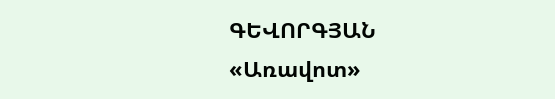ԳԵՎՈՐԳՅԱՆ
«Առավոտ»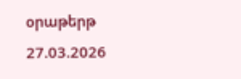օրաթերթ
27.03.2026